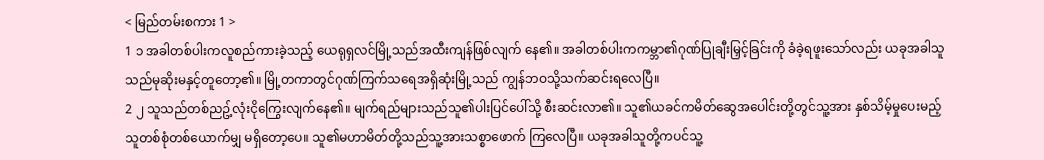< မြည်တမ်းစကား 1 >
1 ၁ အခါတစ်ပါးကလူစည်ကားခဲ့သည့် ယေရုရှလင်မြို့သည်အထီးကျန်ဖြစ်လျက် နေ၏။ အခါတစ်ပါးကကမ္ဘာ၏ဂုဏ်ပြုချီးမြှင့်ခြင်းကို ခံခဲ့ရဖူးသော်လည်း ယခုအခါသူသည်မုဆိုးမနှင့်တူတော့၏။ မြို့တကာတွင်ဂုဏ်ကြက်သရေအရှိဆုံးမြို့သည် ကျွန်ဘဝသို့သက်ဆင်းရလေပြီ။
2 ၂ သူသည်တစ်ညဥ့်လုံးငိုကြွေးလျက်နေ၏။ မျက်ရည်များသည်သူ၏ပါးပြင်ပေါ်သို့ စီးဆင်းလာ၏။ သူ၏ယခင်ကမိတ်ဆွေအပေါင်းတို့တွင်သူ့အား နှစ်သိမ့်မှုပေးမည့်သူတစ်စုံတစ်ယောက်မျှ မရှိတော့ပေ။ သူ၏မဟာမိတ်တို့သည်သူ့အားသစ္စာဖောက် ကြလေပြီ။ ယခုအခါသူတို့ကပင်သူ့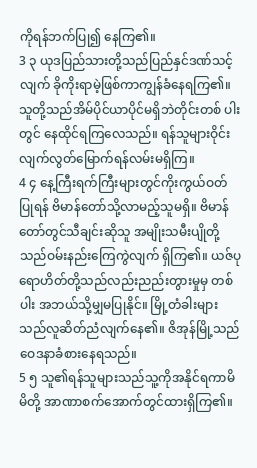ကိုရန်ဘက်ပြု၍ နေကြ၏။
3 ၃ ယုဒပြည်သားတို့သည်ပြည်နှင်ဒဏ်သင့်လျက် ခိုကိုးရာမဲ့ဖြစ်ကာကျွန်ခံနေရကြ၏။ သူတို့သည်အိမ်ပိုင်ယာပိုင်မရှိဘဲတိုင်းတစ် ပါးတွင် နေထိုင်ရကြလေသည်။ ရန်သူများဝိုင်းလျက်လွတ်မြောက်ရန်လမ်းမရှိကြ။
4 ၄ နေ့ကြီးရက်ကြီးများတွင်ကိုးကွယ်ဝတ်ပြုရန် ဗိမာန်တော်သို့လာမည့်သူမရှိ။ ဗိမာန်တော်တွင်သီချင်းဆိုသူ အမျိုးသမီးပျိုတို့သည်ဝမ်းနည်းကြေကွဲလျက် ရှိကြ၏။ ယဇ်ပုရောဟိတ်တို့သည်လည်းညည်းတွားမှုမှ တစ်ပါး အဘယ်သို့မျှမပြုနိုင်။ မြို့တံခါးများသည်လူဆိတ်ညံလျက်နေ၏။ ဇိအုန်မြို့သည်ဝေဒနာခံစားနေရသည်။
5 ၅ သူ၏ရန်သူများသည်သူ့ကိုအနိုင်ရကာမိမိတို့ အာဏာစက်အောက်တွင်ထားရှိကြ၏။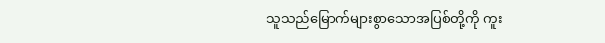သူသည်မြောက်များစွာသောအပြစ်တို့ကို ကူး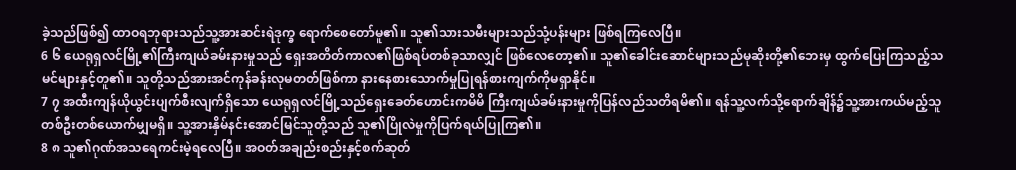ခဲ့သည်ဖြစ်၍ ထာဝရဘုရားသည်သူ့အားဆင်းရဲဒုက္ခ ရောက်စေတော်မူ၏။ သူ၏သားသမီးများသည်သုံ့ပန်းများ ဖြစ်ရကြလေပြီ။
6 ၆ ယေရုရှလင်မြို့၏ကြီးကျယ်ခမ်းနားမှုသည် ရှေးအတိတ်ကာလ၏ဖြစ်ရပ်တစ်ခုသာလျှင် ဖြစ်လေတော့၏။ သူ၏ခေါင်းဆောင်များသည်မုဆိုးတို့၏ဘေးမှ ထွက်ပြေးကြသည့်သမင်များနှင့်တူ၏။ သူတို့သည်အားအင်ကုန်ခန်းလုမတတ်ဖြစ်ကာ နားနေစားသောက်မှုပြုရန်စားကျက်ကိုမရှာနိုင်။
7 ၇ အထီးကျန်ယိုယွင်းပျက်စီးလျက်ရှိသော ယေရုရှလင်မြို့သည်ရှေးခေတ်ဟောင်းကမိမိ ကြီးကျယ်ခမ်းနားမှုကိုပြန်လည်သတိရမိ၏။ ရန်သူ့လက်သို့ရောက်ချိန်၌သူ့အားကယ်မည့်သူ တစ်ဦးတစ်ယောက်မျှမရှိ။ သူ့အားနှိမ်နင်းအောင်မြင်သူတို့သည် သူ၏ပြိုလဲမှုကိုပြက်ရယ်ပြုကြ၏။
8 ၈ သူ၏ဂုဏ်အသရေကင်းမဲ့ရလေပြီ။ အဝတ်အချည်းစည်းနှင့်စက်ဆုတ်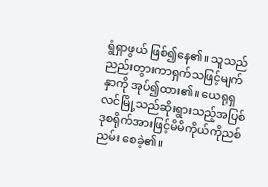ရွံရှာဖွယ် ဖြစ်၍နေ၏။ သူသည်ညည်းတွားကာရှက်သဖြင့်မျက်နှာကို အုပ်၍ထား၏။ ယေရုရှလင်မြို့သည်ဆိုးရွားသည့်အပြစ် ဒုစရိုက်အားဖြင့်မိမိကိုယ်ကိုညစ်ညမ်း စေခဲ့၏။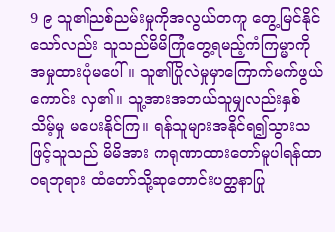9 ၉ သူ၏ညစ်ညမ်းမှုကိုအလွယ်တကူ တွေ့မြင်နိုင်သော်လည်း သူသည်မိမိကြုံတွေ့ရမည့်ကံကြမ္မာကို အမှုထားပုံမပေါ်။ သူ၏ပြိုလဲမှုမှာကြောက်မက်ဖွယ်ကောင်း လှ၏။ သူ့အားအဘယ်သူမျှလည်းနှစ်သိမ့်မှု မပေးနိုင်ကြ။ ရန်သူများအနိုင်ရ၍သွားသဖြင့်သူသည် မိမိအား ကရုဏာထားတော်မူပါရန်ထာဝရဘုရား ထံတော်သို့ဆုတောင်းပတ္ထနာပြု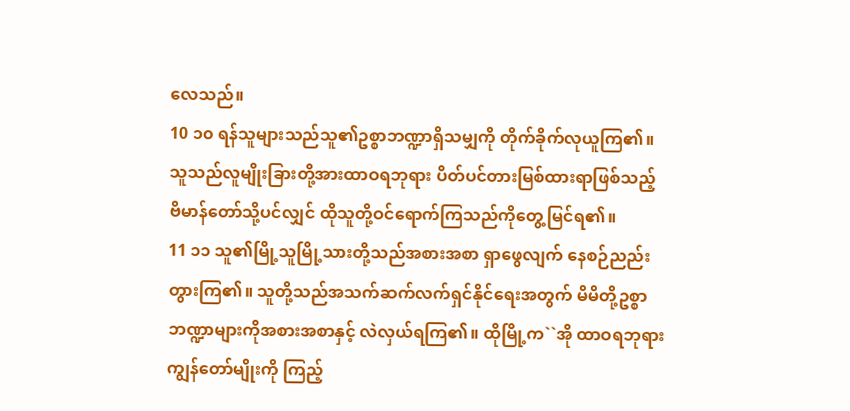လေသည်။
10 ၁၀ ရန်သူများသည်သူ၏ဥစ္စာဘဏ္ဍာရှိသမျှကို တိုက်ခိုက်လုယူကြ၏။ သူသည်လူမျိုးခြားတို့အားထာဝရဘုရား ပိတ်ပင်တားမြစ်ထားရာဖြစ်သည့် ဗိမာန်တော်သို့ပင်လျှင် ထိုသူတို့ဝင်ရောက်ကြသည်ကိုတွေ့မြင်ရ၏။
11 ၁၁ သူ၏မြို့သူမြို့သားတို့သည်အစားအစာ ရှာဖွေလျက် နေစဉ်ညည်းတွားကြ၏။ သူတို့သည်အသက်ဆက်လက်ရှင်နိုင်ရေးအတွက် မိမိတို့ဥစ္စာဘဏ္ဍာများကိုအစားအစာနှင့် လဲလှယ်ရကြ၏။ ထိုမြို့က``အို ထာဝရဘုရားကျွန်တော်မျိုးကို ကြည့်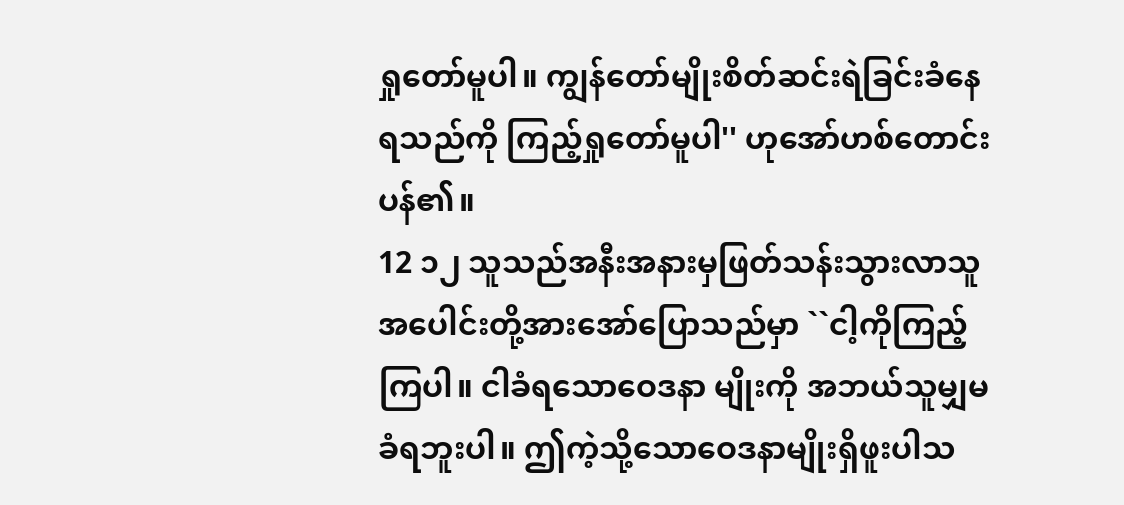ရှုတော်မူပါ။ ကျွန်တော်မျိုးစိတ်ဆင်းရဲခြင်းခံနေရသည်ကို ကြည့်ရှုတော်မူပါ'' ဟုအော်ဟစ်တောင်းပန်၏။
12 ၁၂ သူသည်အနီးအနားမှဖြတ်သန်းသွားလာသူ အပေါင်းတို့အားအော်ပြောသည်မှာ ``ငါ့ကိုကြည့်ကြပါ။ ငါခံရသောဝေဒနာ မျိုးကို အဘယ်သူမျှမခံရဘူးပါ။ ဤကဲ့သို့သောဝေဒနာမျိုးရှိဖူးပါသ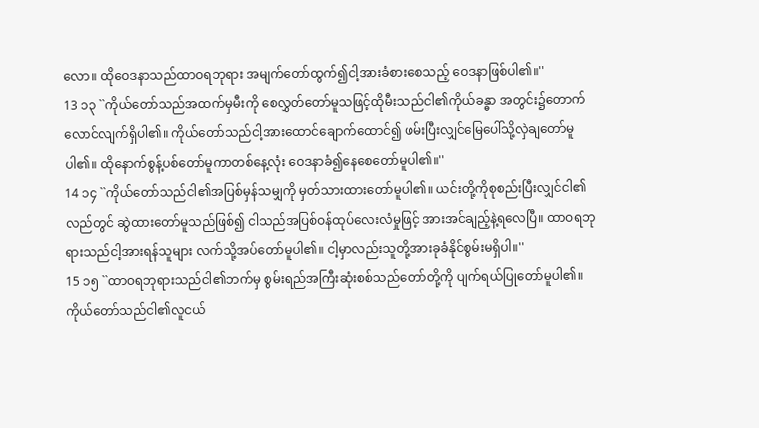လော။ ထိုဝေဒနာသည်ထာဝရဘုရား အမျက်တော်ထွက်၍ငါ့အားခံစားစေသည့် ဝေဒနာဖြစ်ပါ၏။''
13 ၁၃ ``ကိုယ်တော်သည်အထက်မှမီးကို စေလွှတ်တော်မူသဖြင့်ထိုမီးသည်ငါ၏ကိုယ်ခန္ဓာ အတွင်း၌တောက်လောင်လျက်ရှိပါ၏။ ကိုယ်တော်သည်ငါ့အားထောင်ချောက်ထောင်၍ ဖမ်းပြီးလျှင်မြေပေါ်သို့လှဲချတော်မူပါ၏။ ထိုနောက်စွန့်ပစ်တော်မူကာတစ်နေ့လုံး ဝေဒနာခံ၍နေစေတော်မူပါ၏။''
14 ၁၄ ``ကိုယ်တော်သည်ငါ၏အပြစ်မှန်သမျှကို မှတ်သားထားတော်မူပါ၏။ ယင်းတို့ကိုစုစည်းပြီးလျှင်ငါ၏လည်တွင် ဆွဲထားတော်မူသည်ဖြစ်၍ ငါသည်အပြစ်ဝန်ထုပ်လေးလံမှုဖြင့် အားအင်ချည့်နဲ့ရလေပြီ။ ထာဝရဘုရားသည်ငါ့အားရန်သူများ လက်သို့အပ်တော်မူပါ၏။ ငါ့မှာလည်းသူတို့အားခုခံနိုင်စွမ်းမရှိပါ။''
15 ၁၅ ``ထာဝရဘုရားသည်ငါ၏ဘက်မှ စွမ်းရည်အကြီးဆုံးစစ်သည်တော်တို့ကို ပျက်ရယ်ပြုတော်မူပါ၏။ ကိုယ်တော်သည်ငါ၏လူငယ်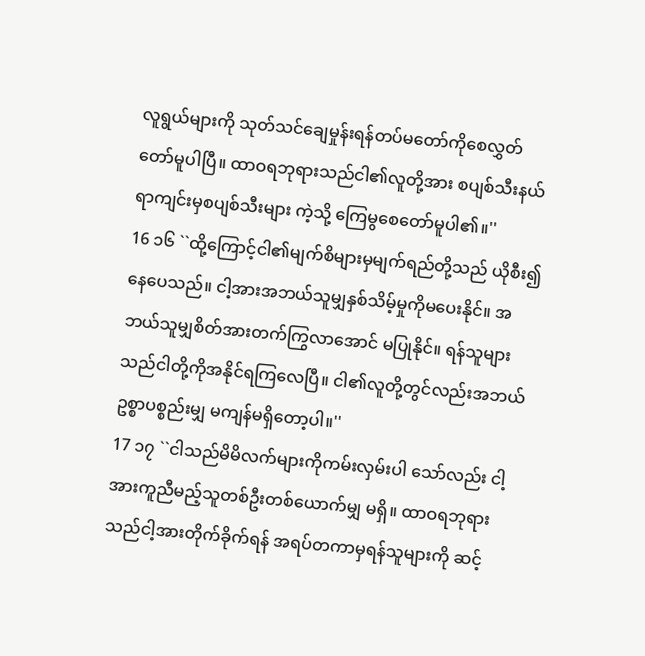လူရွယ်များကို သုတ်သင်ချေမှုန်းရန်တပ်မတော်ကိုစေလွှတ် တော်မူပါပြီ။ ထာဝရဘုရားသည်ငါ၏လူတို့အား စပျစ်သီးနယ်ရာကျင်းမှစပျစ်သီးများ ကဲ့သို့ ကြေမွစေတော်မူပါ၏။''
16 ၁၆ ``ထို့ကြောင့်ငါ၏မျက်စိများမှမျက်ရည်တို့သည် ယိုစီး၍နေပေသည်။ ငါ့အားအဘယ်သူမျှနှစ်သိမ့်မှုကိုမပေးနိုင်။ အဘယ်သူမျှစိတ်အားတက်ကြွလာအောင် မပြုနိုင်။ ရန်သူများသည်ငါတို့ကိုအနိုင်ရကြလေပြီ။ ငါ၏လူတို့တွင်လည်းအဘယ်ဥစ္စာပစ္စည်းမျှ မကျန်မရှိတော့ပါ။''
17 ၁၇ ``ငါသည်မိမိလက်များကိုကမ်းလှမ်းပါ သော်လည်း ငါ့အားကူညီမည့်သူတစ်ဦးတစ်ယောက်မျှ မရှိ။ ထာဝရဘုရားသည်ငါ့အားတိုက်ခိုက်ရန် အရပ်တကာမှရန်သူများကို ဆင့်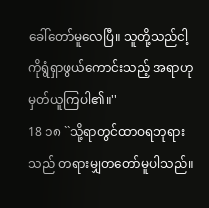ခေါ်တော်မူလေပြီ။ သူတို့သည်ငါ့ကိုရွံရှာဖွယ်ကောင်းသည့် အရာဟု မှတ်ယူကြပါ၏။''
18 ၁၈ ``သို့ရာတွင်ထာဝရဘုရားသည် တရားမျှတတော်မူပါသည်။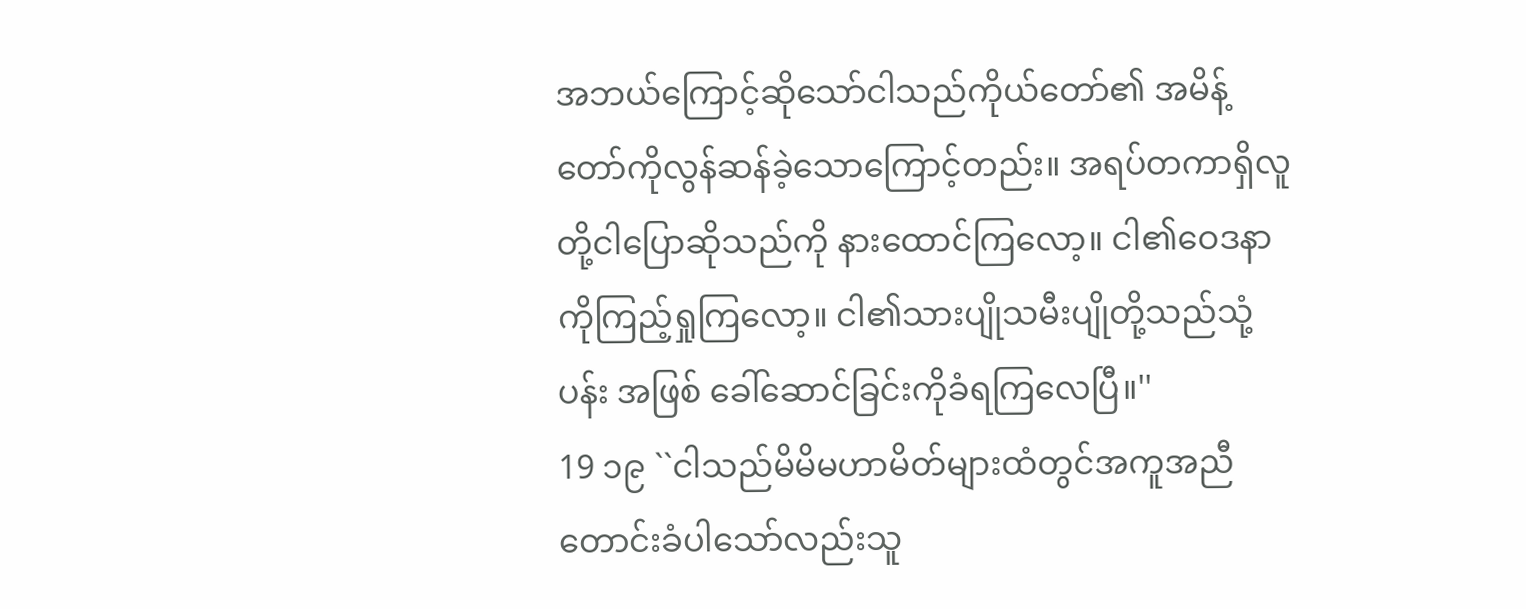အဘယ်ကြောင့်ဆိုသော်ငါသည်ကိုယ်တော်၏ အမိန့်တော်ကိုလွန်ဆန်ခဲ့သောကြောင့်တည်း။ အရပ်တကာရှိလူတို့ငါပြောဆိုသည်ကို နားထောင်ကြလော့။ ငါ၏ဝေဒနာကိုကြည့်ရှုကြလော့။ ငါ၏သားပျိုသမီးပျိုတို့သည်သုံ့ပန်း အဖြစ် ခေါ်ဆောင်ခြင်းကိုခံရကြလေပြီ။''
19 ၁၉ ``ငါသည်မိမိမဟာမိတ်များထံတွင်အကူအညီ တောင်းခံပါသော်လည်းသူ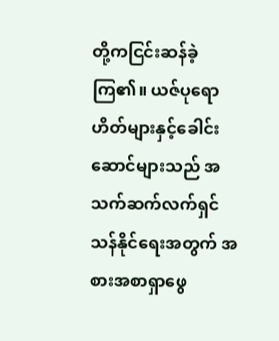တို့ကငြင်းဆန်ခဲ့ကြ၏။ ယဇ်ပုရောဟိတ်များနှင့်ခေါင်းဆောင်များသည် အသက်ဆက်လက်ရှင်သန်နိုင်ရေးအတွက် အစားအစာရှာဖွေ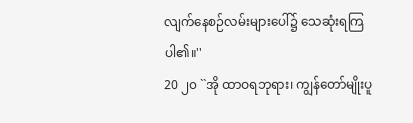လျက်နေစဉ်လမ်းများပေါ်၌ သေဆုံးရကြပါ၏။''
20 ၂၀ ``အို ထာဝရဘုရား၊ ကျွန်တော်မျိုးပူ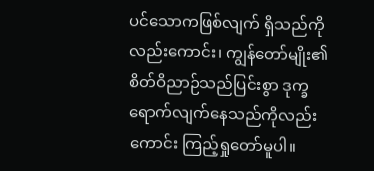ပင်သောကဖြစ်လျက် ရှိသည်ကိုလည်းကောင်း၊ ကျွန်တော်မျိုး၏စိတ်ဝိညာဉ်သည်ပြင်းစွာ ဒုက္ခရောက်လျက်နေသည်ကိုလည်းကောင်း ကြည့်ရှုတော်မူပါ။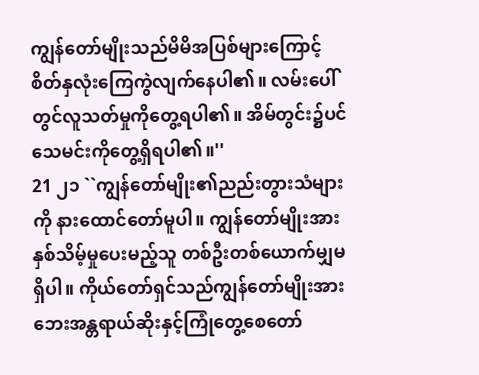ကျွန်တော်မျိုးသည်မိမိအပြစ်များကြောင့် စိတ်နှလုံးကြေကွဲလျက်နေပါ၏။ လမ်းပေါ်တွင်လူသတ်မှုကိုတွေ့ရပါ၏။ အိမ်တွင်း၌ပင်သေမင်းကိုတွေ့ရှိရပါ၏။''
21 ၂၁ ``ကျွန်တော်မျိုး၏ညည်းတွားသံများကို နားထောင်တော်မူပါ။ ကျွန်တော်မျိုးအားနှစ်သိမ့်မှုပေးမည့်သူ တစ်ဦးတစ်ယောက်မျှမရှိပါ။ ကိုယ်တော်ရှင်သည်ကျွန်တော်မျိုးအား ဘေးအန္တရာယ်ဆိုးနှင့်ကြုံတွေ့စေတော်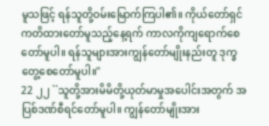မူသဖြင့် ရန်သူတို့ဝမ်းမြောက်ကြပါ၏။ ကိုယ်တော်ရှင်ကတိထားတော်မူသည့်နေ့ရက် ကာလကိုကျရောက်စေတော်မူပါ။ ရန်သူများအားကျွန်တော်မျိုးနည်းတူ ဒုက္ခတွေ့စေတော်မူပါ။''
22 ၂၂ ``သူတို့အားမိမိတို့ယုတ်မာမှုအပေါင်းအတွက် အပြစ်ဒဏ်စီရင်တော်မူပါ။ ကျွန်တော်မျိုးအား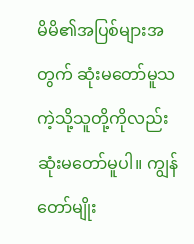မိမိ၏အပြစ်များအတွက် ဆုံးမတော်မူသကဲ့သို့သူတို့ကိုလည်း ဆုံးမတော်မူပါ။ ကျွန်တော်မျိုး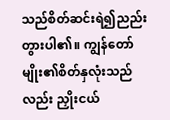သည်စိတ်ဆင်းရဲ၍ညည်းတွားပါ၏။ ကျွန်တော်မျိုး၏စိတ်နှလုံးသည်လည်း ညှိုးငယ်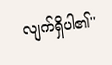လျက်ရှိပါ၏''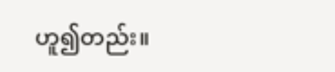ဟူ၍တည်း။